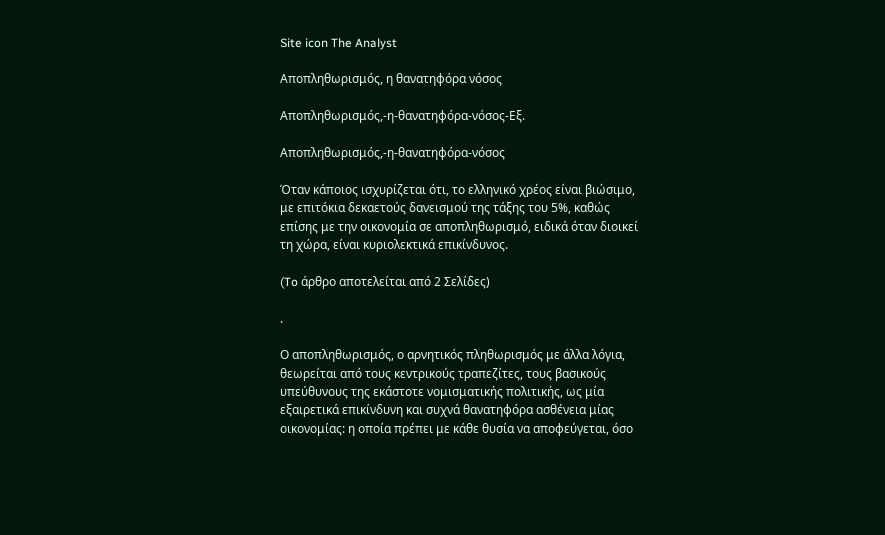Site icon The Analyst

Αποπληθωρισμός, η θανατηφόρα νόσος

Αποπληθωρισμός,-η-θανατηφόρα-νόσος-Εξ.

Αποπληθωρισμός,-η-θανατηφόρα-νόσος

Όταν κάποιος ισχυρίζεται ότι, το ελληνικό χρέος είναι βιώσιμο, με επιτόκια δεκαετούς δανεισμού της τάξης του 5%, καθώς επίσης με την οικονομία σε αποπληθωρισμό, ειδικά όταν διοικεί τη χώρα, είναι κυριολεκτικά επικίνδυνος.

(To άρθρο αποτελείται από 2 Σελίδες)

.

Ο αποπληθωρισμός, ο αρνητικός πληθωρισμός με άλλα λόγια, θεωρείται από τους κεντρικούς τραπεζίτες, τους βασικούς υπεύθυνους της εκάστοτε νομισματικής πολιτικής, ως μία εξαιρετικά επικίνδυνη και συχνά θανατηφόρα ασθένεια μίας οικονομίας: η οποία πρέπει με κάθε θυσία να αποφεύγεται, όσο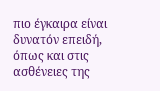πιο έγκαιρα είναι δυνατόν επειδή, όπως και στις ασθένειες της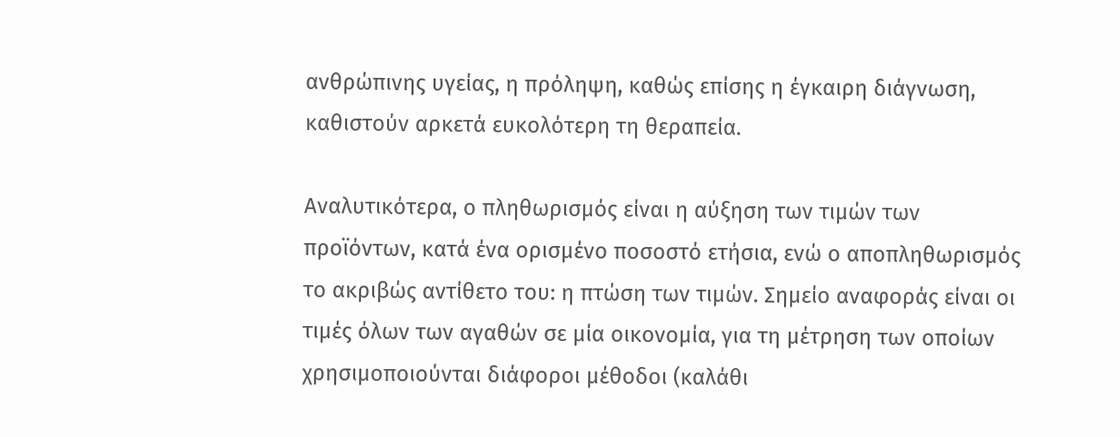ανθρώπινης υγείας, η πρόληψη, καθώς επίσης η έγκαιρη διάγνωση, καθιστούν αρκετά ευκολότερη τη θεραπεία.

Αναλυτικότερα, ο πληθωρισμός είναι η αύξηση των τιμών των προϊόντων, κατά ένα ορισμένο ποσοστό ετήσια, ενώ ο αποπληθωρισμός το ακριβώς αντίθετο του: η πτώση των τιμών. Σημείο αναφοράς είναι οι τιμές όλων των αγαθών σε μία οικονομία, για τη μέτρηση των οποίων χρησιμοποιούνται διάφοροι μέθοδοι (καλάθι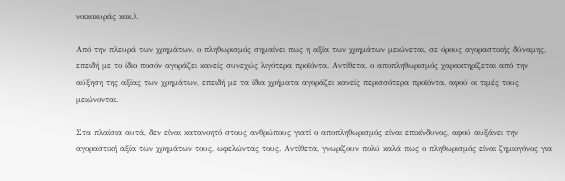νοικοκυράς κοκ.).

Από την πλευρά των χρημάτων, ο πληθωρισμός σημαίνει πως η αξία των χρημάτων μειώνεται, σε όρους αγοραστικής δύναμης, επειδή με το ίδιο ποσόν αγοράζει κανείς συνεχώς λιγότερα προϊόντα. Αντίθετα, ο αποπληθωρισμός χαρακτηρίζεται από την αύξηση της αξίας των χρημάτων, επειδή με τα ίδια χρήματα αγοράζει κανείς περισσότερα προϊόντα, αφού οι τιμές τους μειώνονται.

Στα πλαίσια αυτά, δεν είναι κατανοητό στους ανθρώπους γιατί ο αποπληθωρισμός είναι επικίνδυνος, αφού αυξάνει την αγοραστική αξία των χρημάτων τους, ωφελώντας τους. Αντίθετα, γνωρίζουν πολύ καλά πως ο πληθωρισμός είναι ζημιογόνος για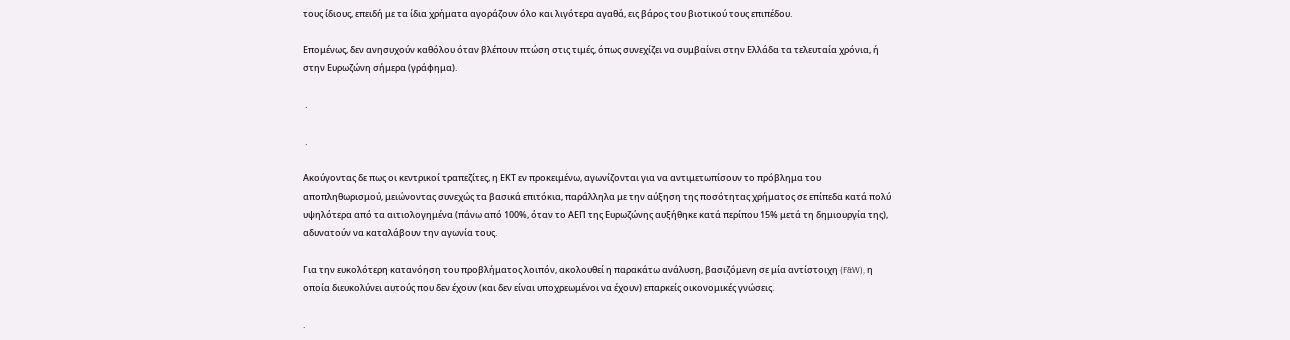τους ίδιους, επειδή με τα ίδια χρήματα αγοράζουν όλο και λιγότερα αγαθά, εις βάρος του βιοτικού τους επιπέδου.

Επομένως, δεν ανησυχούν καθόλου όταν βλέπουν πτώση στις τιμές, όπως συνεχίζει να συμβαίνει στην Ελλάδα τα τελευταία χρόνια, ή στην Ευρωζώνη σήμερα (γράφημα).

 .

 .

Ακούγοντας δε πως οι κεντρικοί τραπεζίτες, η ΕΚΤ εν προκειμένω, αγωνίζονται για να αντιμετωπίσουν το πρόβλημα του αποπληθωρισμού, μειώνοντας συνεχώς τα βασικά επιτόκια, παράλληλα με την αύξηση της ποσότητας χρήματος σε επίπεδα κατά πολύ υψηλότερα από τα αιτιολογημένα (πάνω από 100%, όταν το ΑΕΠ της Ευρωζώνης αυξήθηκε κατά περίπου 15% μετά τη δημιουργία της), αδυνατούν να καταλάβουν την αγωνία τους.

Για την ευκολότερη κατανόηση του προβλήματος λοιπόν, ακολουθεί η παρακάτω ανάλυση, βασιζόμενη σε μία αντίστοιχη (F&W), η οποία διευκολύνει αυτούς που δεν έχουν (και δεν είναι υποχρεωμένοι να έχουν) επαρκείς οικονομικές γνώσεις.

.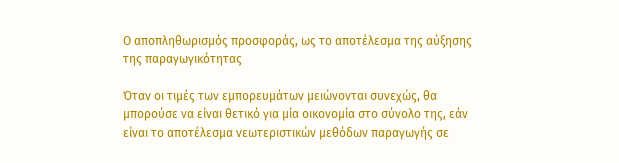Ο αποπληθωρισμός προσφοράς, ως το αποτέλεσμα της αύξησης της παραγωγικότητας

Όταν οι τιμές των εμπορευμάτων μειώνονται συνεχώς, θα μπορούσε να είναι θετικό για μία οικονομία στο σύνολο της, εάν είναι το αποτέλεσμα νεωτεριστικών μεθόδων παραγωγής σε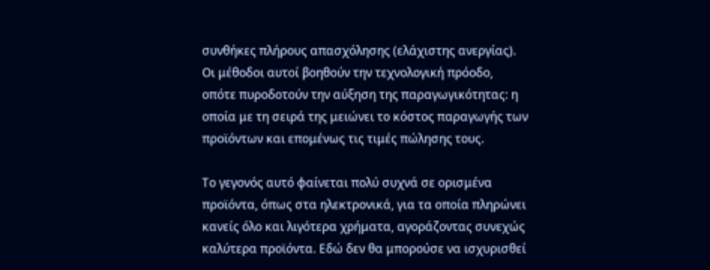συνθήκες πλήρους απασχόλησης (ελάχιστης ανεργίας). Οι μέθοδοι αυτοί βοηθούν την τεχνολογική πρόοδο, οπότε πυροδοτούν την αύξηση της παραγωγικότητας: η οποία με τη σειρά της μειώνει το κόστος παραγωγής των προϊόντων και επομένως τις τιμές πώλησης τους.

Το γεγονός αυτό φαίνεται πολύ συχνά σε ορισμένα προϊόντα, όπως στα ηλεκτρονικά, για τα οποία πληρώνει κανείς όλο και λιγότερα χρήματα, αγοράζοντας συνεχώς καλύτερα προϊόντα. Εδώ δεν θα μπορούσε να ισχυρισθεί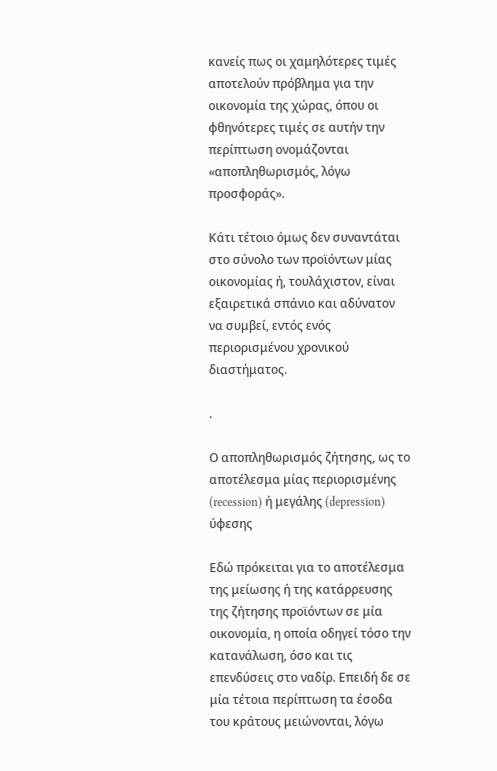κανείς πως οι χαμηλότερες τιμές αποτελούν πρόβλημα για την οικονομία της χώρας, όπου οι φθηνότερες τιμές σε αυτήν την περίπτωση ονομάζονται «αποπληθωρισμός, λόγω προσφοράς».

Κάτι τέτοιο όμως δεν συναντάται στο σύνολο των προϊόντων μίας οικονομίας ή, τουλάχιστον, είναι εξαιρετικά σπάνιο και αδύνατον να συμβεί, εντός ενός περιορισμένου χρονικού διαστήματος.

.

Ο αποπληθωρισμός ζήτησης, ως το αποτέλεσμα μίας περιορισμένης (recession) ή μεγάλης (depression) ύφεσης

Εδώ πρόκειται για το αποτέλεσμα της μείωσης ή της κατάρρευσης της ζήτησης προϊόντων σε μία οικονομία, η οποία οδηγεί τόσο την κατανάλωση, όσο και τις επενδύσεις στο ναδίρ. Επειδή δε σε μία τέτοια περίπτωση τα έσοδα του κράτους μειώνονται, λόγω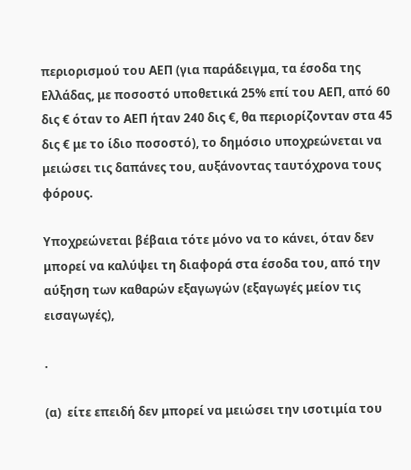περιορισμού του ΑΕΠ (για παράδειγμα, τα έσοδα της Ελλάδας, με ποσοστό υποθετικά 25% επί του ΑΕΠ, από 60 δις € όταν το ΑΕΠ ήταν 240 δις €, θα περιορίζονταν στα 45 δις € με το ίδιο ποσοστό), το δημόσιο υποχρεώνεται να μειώσει τις δαπάνες του, αυξάνοντας ταυτόχρονα τους φόρους.

Υποχρεώνεται βέβαια τότε μόνο να το κάνει, όταν δεν μπορεί να καλύψει τη διαφορά στα έσοδα του, από την αύξηση των καθαρών εξαγωγών (εξαγωγές μείον τις εισαγωγές),

.

(α)  είτε επειδή δεν μπορεί να μειώσει την ισοτιμία του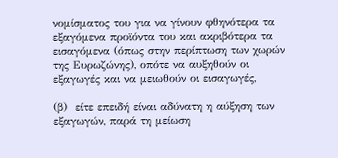νομίσματος του για να γίνουν φθηνότερα τα εξαγόμενα προϊόντα του και ακριβότερα τα εισαγόμενα (όπως στην περίπτωση των χωρών της Ευρωζώνης), οπότε να αυξηθούν οι εξαγωγές και να μειωθούν οι εισαγωγές,

(β)  είτε επειδή είναι αδύνατη η αύξηση των εξαγωγών, παρά τη μείωση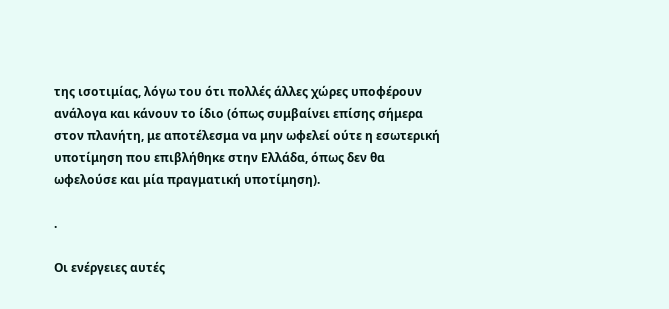της ισοτιμίας, λόγω του ότι πολλές άλλες χώρες υποφέρουν ανάλογα και κάνουν το ίδιο (όπως συμβαίνει επίσης σήμερα στον πλανήτη, με αποτέλεσμα να μην ωφελεί ούτε η εσωτερική υποτίμηση που επιβλήθηκε στην Ελλάδα, όπως δεν θα ωφελούσε και μία πραγματική υποτίμηση).

.

Οι ενέργειες αυτές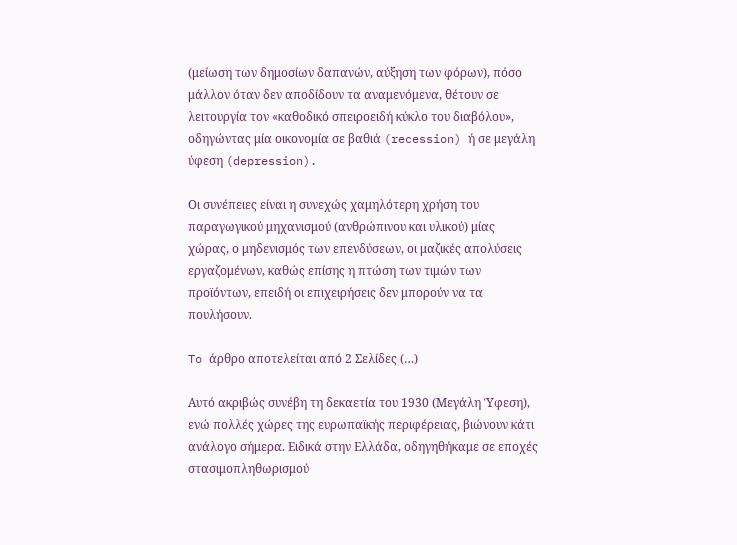(μείωση των δημοσίων δαπανών, αύξηση των φόρων), πόσο μάλλον όταν δεν αποδίδουν τα αναμενόμενα, θέτουν σε λειτουργία τον «καθοδικό σπειροειδή κύκλο του διαβόλου», οδηγώντας μία οικονομία σε βαθιά (recession) ή σε μεγάλη ύφεση (depression).

Οι συνέπειες είναι η συνεχώς χαμηλότερη χρήση του παραγωγικού μηχανισμού (ανθρώπινου και υλικού) μίας χώρας, ο μηδενισμός των επενδύσεων, οι μαζικές απολύσεις εργαζομένων, καθώς επίσης η πτώση των τιμών των προϊόντων, επειδή οι επιχειρήσεις δεν μπορούν να τα πουλήσουν.

To άρθρο αποτελείται από 2 Σελίδες (…)

Αυτό ακριβώς συνέβη τη δεκαετία του 1930 (Μεγάλη Ύφεση), ενώ πολλές χώρες της ευρωπαϊκής περιφέρειας, βιώνουν κάτι ανάλογο σήμερα. Ειδικά στην Ελλάδα, οδηγηθήκαμε σε εποχές στασιμοπληθωρισμού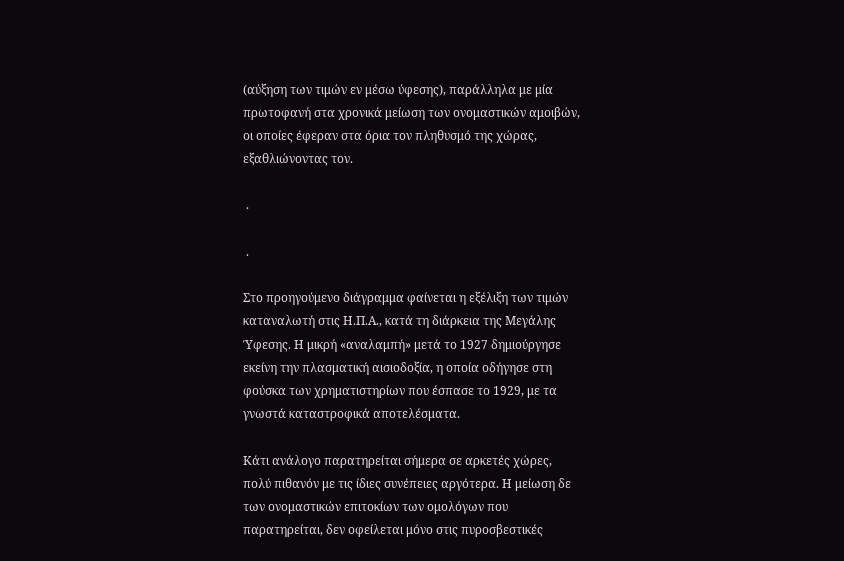(αύξηση των τιμών εν μέσω ύφεσης), παράλληλα με μία πρωτοφανή στα χρονικά μείωση των ονομαστικών αμοιβών, οι οποίες έφεραν στα όρια τον πληθυσμό της χώρας, εξαθλιώνοντας τον.

 .

 .

Στο προηγούμενο διάγραμμα φαίνεται η εξέλιξη των τιμών καταναλωτή στις Η.Π.Α., κατά τη διάρκεια της Μεγάλης Ύφεσης. Η μικρή «αναλαμπή» μετά το 1927 δημιούργησε εκείνη την πλασματική αισιοδοξία, η οποία οδήγησε στη φούσκα των χρηματιστηρίων που έσπασε το 1929, με τα γνωστά καταστροφικά αποτελέσματα.

Κάτι ανάλογο παρατηρείται σήμερα σε αρκετές χώρες, πολύ πιθανόν με τις ίδιες συνέπειες αργότερα. Η μείωση δε των ονομαστικών επιτοκίων των ομολόγων που παρατηρείται, δεν οφείλεται μόνο στις πυροσβεστικές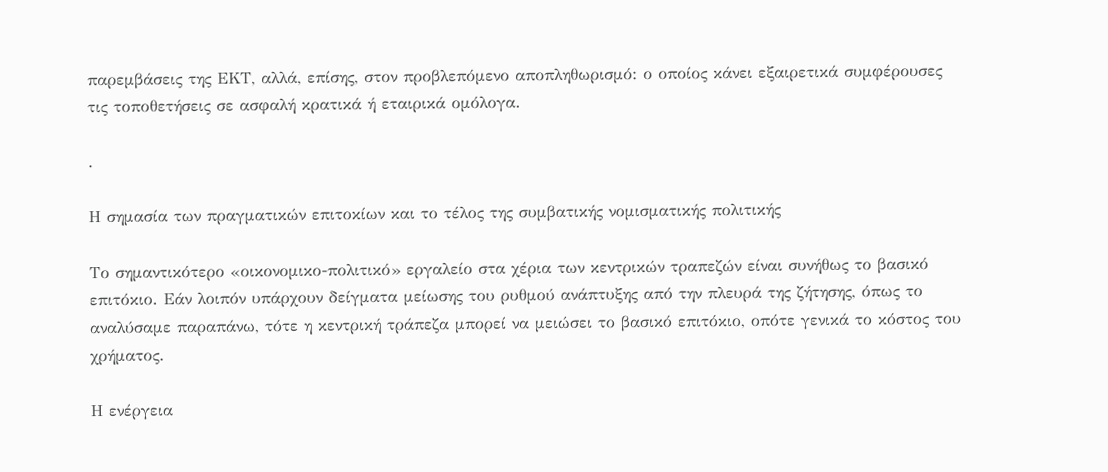παρεμβάσεις της ΕΚΤ, αλλά, επίσης, στον προβλεπόμενο αποπληθωρισμό: ο οποίος κάνει εξαιρετικά συμφέρουσες τις τοποθετήσεις σε ασφαλή κρατικά ή εταιρικά ομόλογα.

.

Η σημασία των πραγματικών επιτοκίων και το τέλος της συμβατικής νομισματικής πολιτικής

Το σημαντικότερο «οικονομικο-πολιτικό» εργαλείο στα χέρια των κεντρικών τραπεζών είναι συνήθως το βασικό επιτόκιο. Εάν λοιπόν υπάρχουν δείγματα μείωσης του ρυθμού ανάπτυξης από την πλευρά της ζήτησης, όπως το αναλύσαμε παραπάνω, τότε η κεντρική τράπεζα μπορεί να μειώσει το βασικό επιτόκιο, οπότε γενικά το κόστος του χρήματος.

Η ενέργεια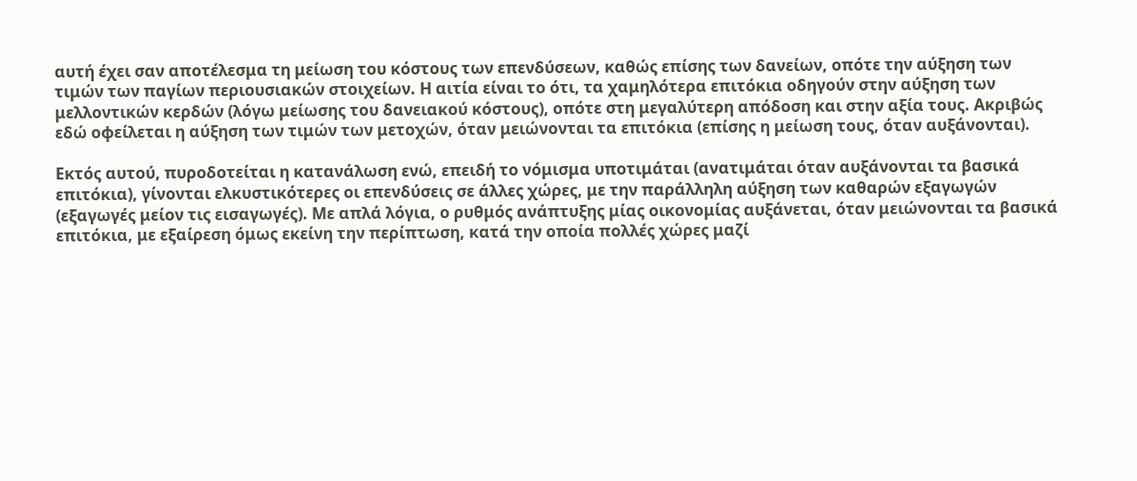αυτή έχει σαν αποτέλεσμα τη μείωση του κόστους των επενδύσεων, καθώς επίσης των δανείων, οπότε την αύξηση των τιμών των παγίων περιουσιακών στοιχείων. Η αιτία είναι το ότι, τα χαμηλότερα επιτόκια οδηγούν στην αύξηση των μελλοντικών κερδών (λόγω μείωσης του δανειακού κόστους), οπότε στη μεγαλύτερη απόδοση και στην αξία τους. Ακριβώς εδώ οφείλεται η αύξηση των τιμών των μετοχών, όταν μειώνονται τα επιτόκια (επίσης η μείωση τους, όταν αυξάνονται).

Εκτός αυτού, πυροδοτείται η κατανάλωση ενώ, επειδή το νόμισμα υποτιμάται (ανατιμάται όταν αυξάνονται τα βασικά επιτόκια), γίνονται ελκυστικότερες οι επενδύσεις σε άλλες χώρες, με την παράλληλη αύξηση των καθαρών εξαγωγών (εξαγωγές μείον τις εισαγωγές). Με απλά λόγια, ο ρυθμός ανάπτυξης μίας οικονομίας αυξάνεται, όταν μειώνονται τα βασικά επιτόκια, με εξαίρεση όμως εκείνη την περίπτωση, κατά την οποία πολλές χώρες μαζί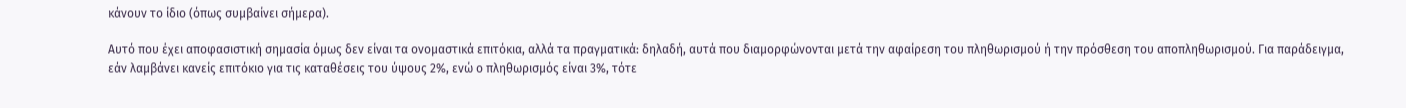κάνουν το ίδιο (όπως συμβαίνει σήμερα).

Αυτό που έχει αποφασιστική σημασία όμως δεν είναι τα ονομαστικά επιτόκια, αλλά τα πραγματικά: δηλαδή, αυτά που διαμορφώνονται μετά την αφαίρεση του πληθωρισμού ή την πρόσθεση του αποπληθωρισμού. Για παράδειγμα, εάν λαμβάνει κανείς επιτόκιο για τις καταθέσεις του ύψους 2%, ενώ ο πληθωρισμός είναι 3%, τότε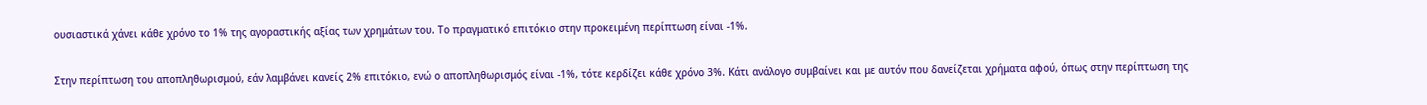ουσιαστικά χάνει κάθε χρόνο το 1% της αγοραστικής αξίας των χρημάτων του. Το πραγματικό επιτόκιο στην προκειμένη περίπτωση είναι -1%.

Στην περίπτωση του αποπληθωρισμού, εάν λαμβάνει κανείς 2% επιτόκιο, ενώ ο αποπληθωρισμός είναι -1%, τότε κερδίζει κάθε χρόνο 3%. Κάτι ανάλογο συμβαίνει και με αυτόν που δανείζεται χρήματα αφού, όπως στην περίπτωση της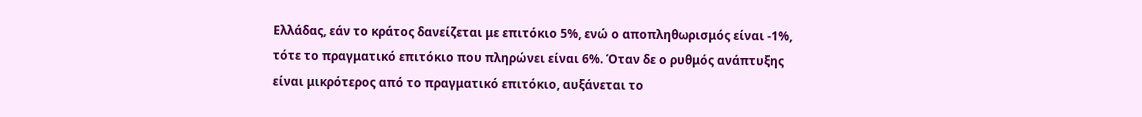Ελλάδας, εάν το κράτος δανείζεται με επιτόκιο 5%, ενώ ο αποπληθωρισμός είναι -1%, τότε το πραγματικό επιτόκιο που πληρώνει είναι 6%. Όταν δε ο ρυθμός ανάπτυξης είναι μικρότερος από το πραγματικό επιτόκιο, αυξάνεται το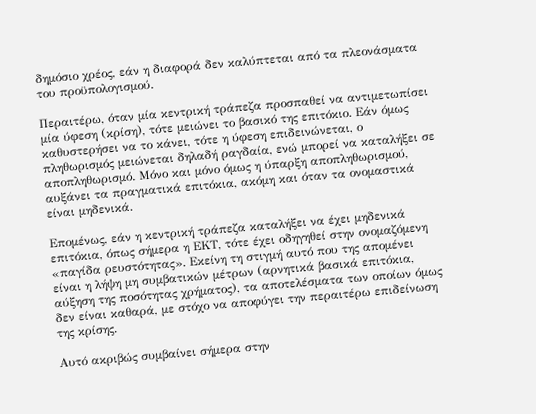δημόσιο χρέος, εάν η διαφορά δεν καλύπτεται από τα πλεονάσματα του προϋπολογισμού.

Περαιτέρω, όταν μία κεντρική τράπεζα προσπαθεί να αντιμετωπίσει μία ύφεση (κρίση), τότε μειώνει το βασικό της επιτόκιο. Εάν όμως καθυστερήσει να το κάνει, τότε η ύφεση επιδεινώνεται, ο πληθωρισμός μειώνεται δηλαδή ραγδαία, ενώ μπορεί να καταλήξει σε αποπληθωρισμό. Μόνο και μόνο όμως η ύπαρξη αποπληθωρισμού, αυξάνει τα πραγματικά επιτόκια, ακόμη και όταν τα ονομαστικά είναι μηδενικά.

Επομένως, εάν η κεντρική τράπεζα καταλήξει να έχει μηδενικά επιτόκια, όπως σήμερα η ΕΚΤ, τότε έχει οδηγηθεί στην ονομαζόμενη «παγίδα ρευστότητας». Εκείνη τη στιγμή αυτό που της απομένει είναι η λήψη μη συμβατικών μέτρων (αρνητικά βασικά επιτόκια, αύξηση της ποσότητας χρήματος), τα αποτελέσματα των οποίων όμως δεν είναι καθαρά, με στόχο να αποφύγει την περαιτέρω επιδείνωση της κρίσης.

Αυτό ακριβώς συμβαίνει σήμερα στην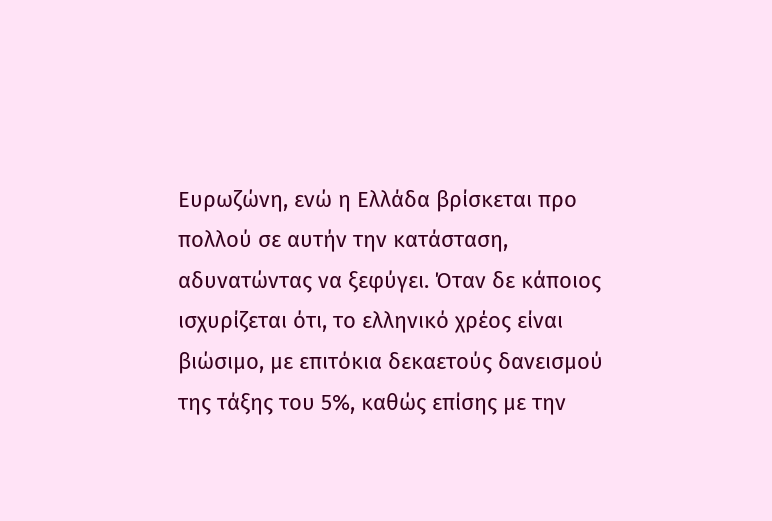Ευρωζώνη, ενώ η Ελλάδα βρίσκεται προ πολλού σε αυτήν την κατάσταση, αδυνατώντας να ξεφύγει. Όταν δε κάποιος ισχυρίζεται ότι, το ελληνικό χρέος είναι βιώσιμο, με επιτόκια δεκαετούς δανεισμού της τάξης του 5%, καθώς επίσης με την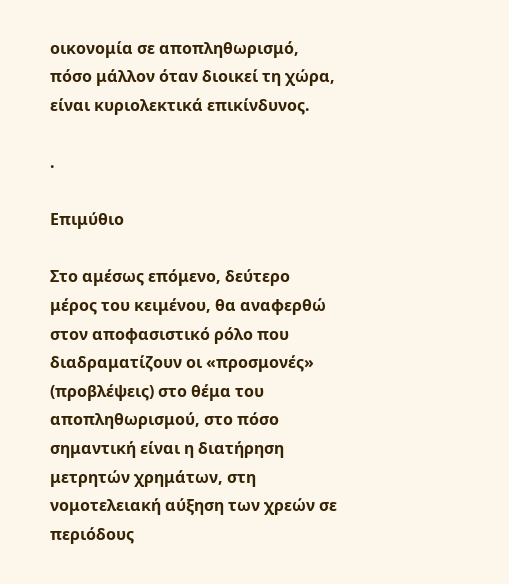οικονομία σε αποπληθωρισμό, πόσο μάλλον όταν διοικεί τη χώρα, είναι κυριολεκτικά επικίνδυνος.

.

Επιμύθιο

Στο αμέσως επόμενο, δεύτερο μέρος του κειμένου, θα αναφερθώ στον αποφασιστικό ρόλο που διαδραματίζουν οι «προσμονές» (προβλέψεις) στο θέμα του αποπληθωρισμού, στο πόσο σημαντική είναι η διατήρηση μετρητών χρημάτων, στη νομοτελειακή αύξηση των χρεών σε περιόδους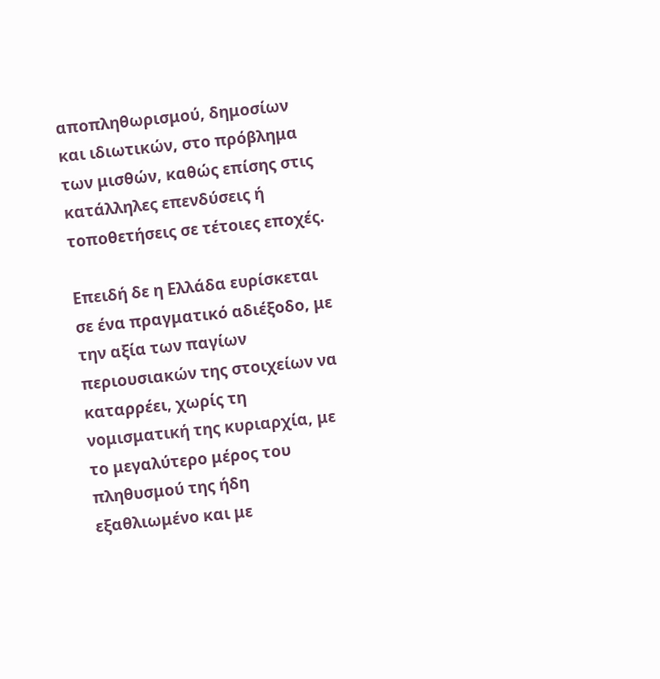αποπληθωρισμού, δημοσίων και ιδιωτικών, στο πρόβλημα των μισθών, καθώς επίσης στις κατάλληλες επενδύσεις ή τοποθετήσεις σε τέτοιες εποχές.

Επειδή δε η Ελλάδα ευρίσκεται σε ένα πραγματικό αδιέξοδο, με την αξία των παγίων περιουσιακών της στοιχείων να καταρρέει, χωρίς τη νομισματική της κυριαρχία, με το μεγαλύτερο μέρος του πληθυσμού της ήδη εξαθλιωμένο και με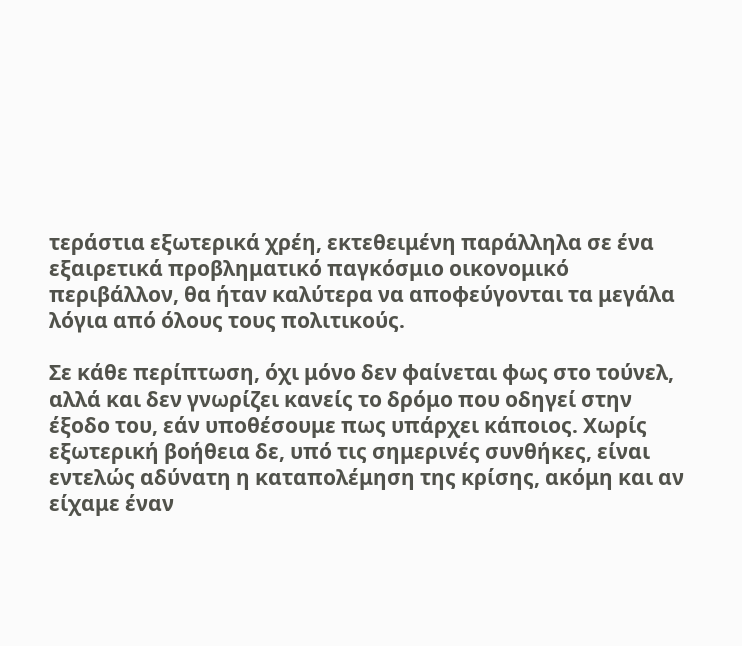τεράστια εξωτερικά χρέη, εκτεθειμένη παράλληλα σε ένα εξαιρετικά προβληματικό παγκόσμιο οικονομικό περιβάλλον, θα ήταν καλύτερα να αποφεύγονται τα μεγάλα λόγια από όλους τους πολιτικούς.

Σε κάθε περίπτωση, όχι μόνο δεν φαίνεται φως στο τούνελ, αλλά και δεν γνωρίζει κανείς το δρόμο που οδηγεί στην έξοδο του, εάν υποθέσουμε πως υπάρχει κάποιος. Χωρίς εξωτερική βοήθεια δε, υπό τις σημερινές συνθήκες, είναι εντελώς αδύνατη η καταπολέμηση της κρίσης, ακόμη και αν είχαμε έναν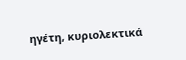ηγέτη, κυριολεκτικά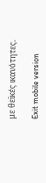με θεϊκές ικανότητες.

Exit mobile version